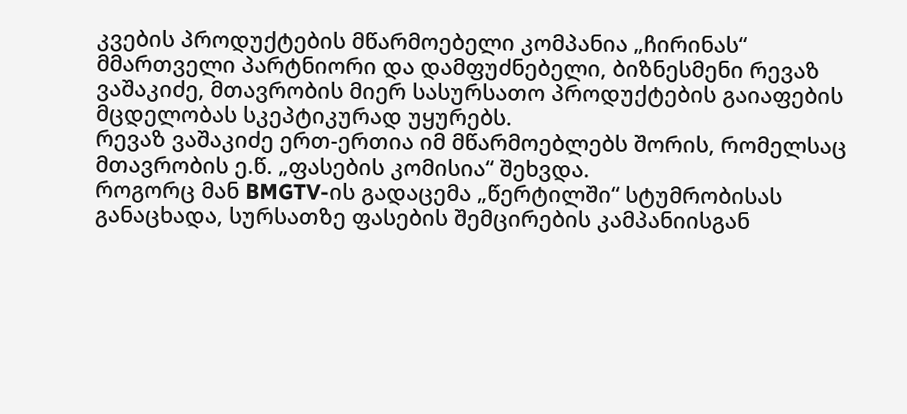კვების პროდუქტების მწარმოებელი კომპანია „ჩირინას“ მმართველი პარტნიორი და დამფუძნებელი, ბიზნესმენი რევაზ ვაშაკიძე, მთავრობის მიერ სასურსათო პროდუქტების გაიაფების მცდელობას სკეპტიკურად უყურებს.
რევაზ ვაშაკიძე ერთ-ერთია იმ მწარმოებლებს შორის, რომელსაც მთავრობის ე.წ. „ფასების კომისია“ შეხვდა.
როგორც მან BMGTV-ის გადაცემა „წერტილში“ სტუმრობისას განაცხადა, სურსათზე ფასების შემცირების კამპანიისგან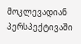მოკლევადიან პერსპექტივაში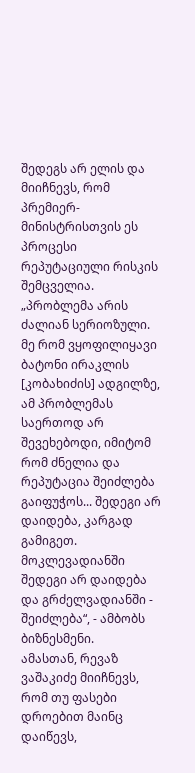შედეგს არ ელის და მიიჩნევს, რომ პრემიერ-მინისტრისთვის ეს პროცესი რეპუტაციული რისკის შემცველია.
„პრობლემა არის ძალიან სერიოზული. მე რომ ვყოფილიყავი ბატონი ირაკლის [კობახიძის] ადგილზე, ამ პრობლემას საერთოდ არ შევეხებოდი, იმიტომ რომ ძნელია და რეპუტაცია შეიძლება გაიფუჭოს... შედეგი არ დაიდება, კარგად გამიგეთ. მოკლევადიანში შედეგი არ დაიდება და გრძელვადიანში - შეიძლება“, - ამბობს ბიზნესმენი.
ამასთან, რევაზ ვაშაკიძე მიიჩნევს, რომ თუ ფასები დროებით მაინც დაიწევს,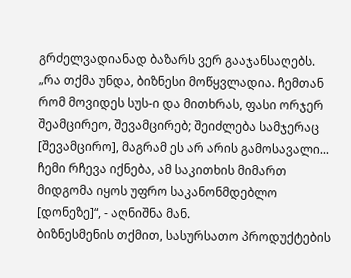გრძელვადიანად ბაზარს ვერ გააჯანსაღებს.
„რა თქმა უნდა, ბიზნესი მოწყვლადია. ჩემთან რომ მოვიდეს სუს-ი და მითხრას, ფასი ორჯერ შეამცირეო, შევამცირებ; შეიძლება სამჯერაც [შევამცირო], მაგრამ ეს არ არის გამოსავალი... ჩემი რჩევა იქნება, ამ საკითხის მიმართ მიდგომა იყოს უფრო საკანონმდებლო [დონეზე]“, - აღნიშნა მან.
ბიზნესმენის თქმით, სასურსათო პროდუქტების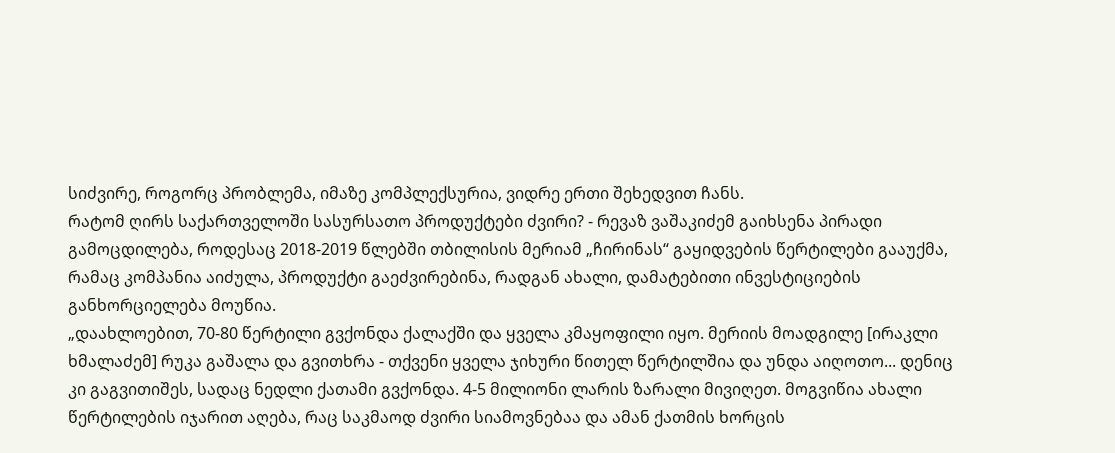სიძვირე, როგორც პრობლემა, იმაზე კომპლექსურია, ვიდრე ერთი შეხედვით ჩანს.
რატომ ღირს საქართველოში სასურსათო პროდუქტები ძვირი? - რევაზ ვაშაკიძემ გაიხსენა პირადი გამოცდილება, როდესაც 2018-2019 წლებში თბილისის მერიამ „ჩირინას“ გაყიდვების წერტილები გააუქმა, რამაც კომპანია აიძულა, პროდუქტი გაეძვირებინა, რადგან ახალი, დამატებითი ინვესტიციების განხორციელება მოუწია.
„დაახლოებით, 70-80 წერტილი გვქონდა ქალაქში და ყველა კმაყოფილი იყო. მერიის მოადგილე [ირაკლი ხმალაძემ] რუკა გაშალა და გვითხრა - თქვენი ყველა ჯიხური წითელ წერტილშია და უნდა აიღოთო... დენიც კი გაგვითიშეს, სადაც ნედლი ქათამი გვქონდა. 4-5 მილიონი ლარის ზარალი მივიღეთ. მოგვიწია ახალი წერტილების იჯარით აღება, რაც საკმაოდ ძვირი სიამოვნებაა და ამან ქათმის ხორცის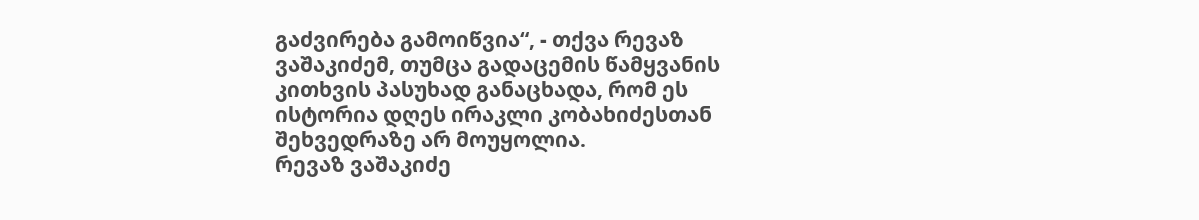გაძვირება გამოიწვია“, - თქვა რევაზ ვაშაკიძემ, თუმცა გადაცემის წამყვანის კითხვის პასუხად განაცხადა, რომ ეს ისტორია დღეს ირაკლი კობახიძესთან შეხვედრაზე არ მოუყოლია.
რევაზ ვაშაკიძე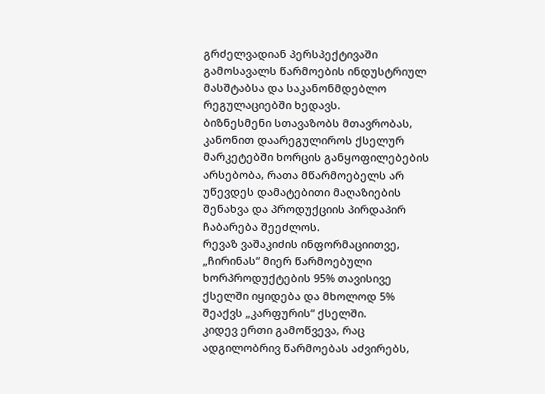გრძელვადიან პერსპექტივაში გამოსავალს წარმოების ინდუსტრიულ მასშტაბსა და საკანონმდებლო რეგულაციებში ხედავს.
ბიზნესმენი სთავაზობს მთავრობას, კანონით დაარეგულიროს ქსელურ მარკეტებში ხორცის განყოფილებების არსებობა, რათა მწარმოებელს არ უწევდეს დამატებითი მაღაზიების შენახვა და პროდუქციის პირდაპირ ჩაბარება შეეძლოს.
რევაზ ვაშაკიძის ინფორმაციითვე, „ჩირინას“ მიერ წარმოებული ხორპროდუქტების 95% თავისივე ქსელში იყიდება და მხოლოდ 5% შეაქვს „კარფურის“ ქსელში.
კიდევ ერთი გამოწვევა, რაც ადგილობრივ წარმოებას აძვირებს,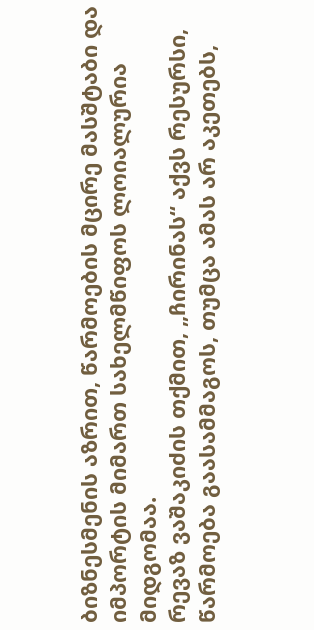ბიზნესმენის აზრით, წარმოების მცირე მასშტაბი და იმპორტის მიმართ სახელმწიფოს ლოიალურია მიდგომაა.
რევაზ ვაშაკიძის თქმით, „ჩირინას“ აქვს რესურსი, წარმოება გაასამმაგოს, თუმცა ამას არ აკეთებს,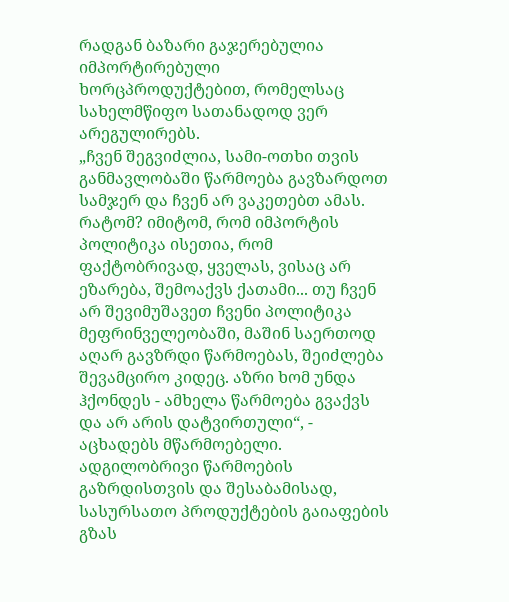რადგან ბაზარი გაჯერებულია იმპორტირებული ხორცპროდუქტებით, რომელსაც სახელმწიფო სათანადოდ ვერ არეგულირებს.
„ჩვენ შეგვიძლია, სამი-ოთხი თვის განმავლობაში წარმოება გავზარდოთ სამჯერ და ჩვენ არ ვაკეთებთ ამას. რატომ? იმიტომ, რომ იმპორტის პოლიტიკა ისეთია, რომ ფაქტობრივად, ყველას, ვისაც არ ეზარება, შემოაქვს ქათამი... თუ ჩვენ არ შევიმუშავეთ ჩვენი პოლიტიკა მეფრინველეობაში, მაშინ საერთოდ აღარ გავზრდი წარმოებას, შეიძლება შევამცირო კიდეც. აზრი ხომ უნდა ჰქონდეს - ამხელა წარმოება გვაქვს და არ არის დატვირთული“, - აცხადებს მწარმოებელი.
ადგილობრივი წარმოების გაზრდისთვის და შესაბამისად, სასურსათო პროდუქტების გაიაფების გზას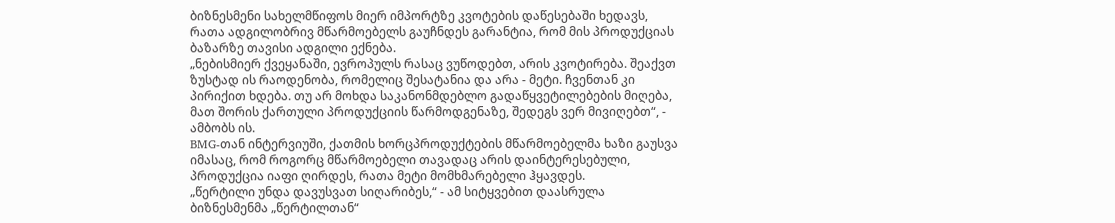ბიზნესმენი სახელმწიფოს მიერ იმპორტზე კვოტების დაწესებაში ხედავს, რათა ადგილობრივ მწარმოებელს გაუჩნდეს გარანტია, რომ მის პროდუქციას ბაზარზე თავისი ადგილი ექნება.
„ნებისმიერ ქვეყანაში, ევროპულს რასაც ვუწოდებთ, არის კვოტირება. შეაქვთ ზუსტად ის რაოდენობა, რომელიც შესატანია და არა - მეტი. ჩვენთან კი პირიქით ხდება. თუ არ მოხდა საკანონმდებლო გადაწყვეტილებების მიღება, მათ შორის ქართული პროდუქციის წარმოდგენაზე, შედეგს ვერ მივიღებთ“, - ამბობს ის.
BMG-თან ინტერვიუში, ქათმის ხორცპროდუქტების მწარმოებელმა ხაზი გაუსვა იმასაც, რომ როგორც მწარმოებელი თავადაც არის დაინტერესებული, პროდუქცია იაფი ღირდეს, რათა მეტი მომხმარებელი ჰყავდეს.
„წერტილი უნდა დავუსვათ სიღარიბეს,“ - ამ სიტყვებით დაასრულა ბიზნესმენმა „წერტილთან“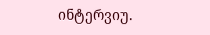ინტერვიუ.